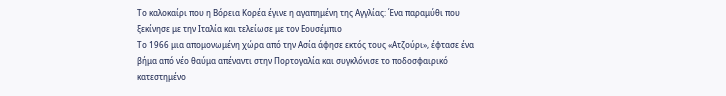Το καλοκαίρι που η Βόρεια Κορέα έγινε η αγαπημένη της Αγγλίας: Ένα παραμύθι που ξεκίνησε με την Ιταλία και τελείωσε με τον Εουσέμπιο
Το 1966 μια απομονωμένη χώρα από την Ασία άφησε εκτός τους «Ατζούρι», έφτασε ένα βήμα από νέο θαύμα απέναντι στην Πορτογαλία και συγκλόνισε το ποδοσφαιρικό κατεστημένο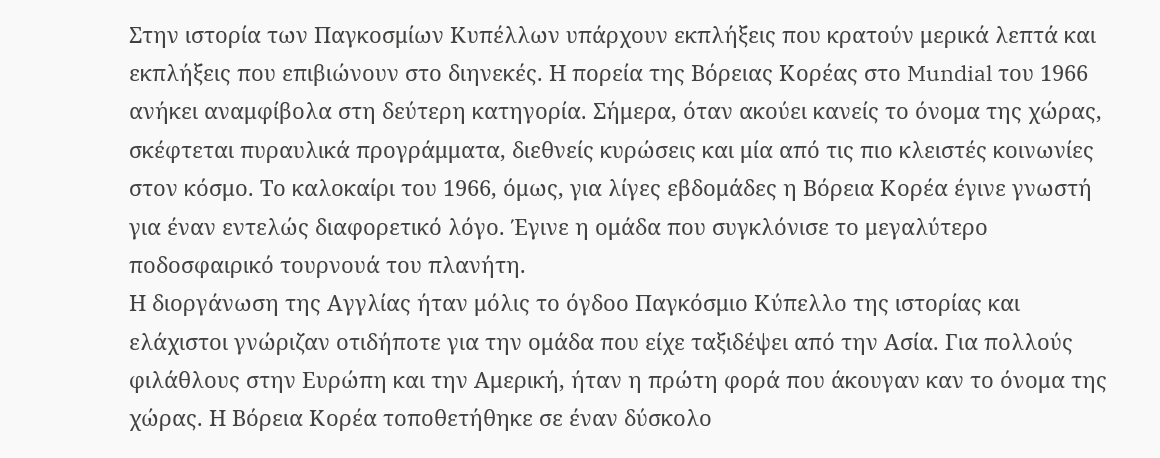Στην ιστορία των Παγκοσμίων Κυπέλλων υπάρχουν εκπλήξεις που κρατούν μερικά λεπτά και εκπλήξεις που επιβιώνουν στο διηνεκές. Η πορεία της Βόρειας Κορέας στο Mundial του 1966 ανήκει αναμφίβολα στη δεύτερη κατηγορία. Σήμερα, όταν ακούει κανείς το όνομα της χώρας, σκέφτεται πυραυλικά προγράμματα, διεθνείς κυρώσεις και μία από τις πιο κλειστές κοινωνίες στον κόσμο. Το καλοκαίρι του 1966, όμως, για λίγες εβδομάδες η Βόρεια Κορέα έγινε γνωστή για έναν εντελώς διαφορετικό λόγο. Έγινε η ομάδα που συγκλόνισε το μεγαλύτερο ποδοσφαιρικό τουρνουά του πλανήτη.
Η διοργάνωση της Αγγλίας ήταν μόλις το όγδοο Παγκόσμιο Κύπελλο της ιστορίας και ελάχιστοι γνώριζαν οτιδήποτε για την ομάδα που είχε ταξιδέψει από την Ασία. Για πολλούς φιλάθλους στην Ευρώπη και την Αμερική, ήταν η πρώτη φορά που άκουγαν καν το όνομα της χώρας. Η Βόρεια Κορέα τοποθετήθηκε σε έναν δύσκολο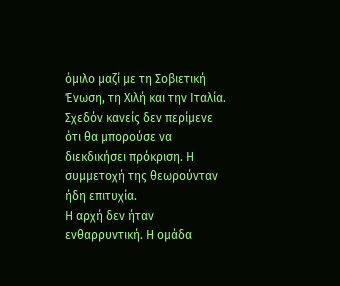όμιλο μαζί με τη Σοβιετική Ένωση, τη Χιλή και την Ιταλία. Σχεδόν κανείς δεν περίμενε ότι θα μπορούσε να διεκδικήσει πρόκριση. Η συμμετοχή της θεωρούνταν ήδη επιτυχία.
Η αρχή δεν ήταν ενθαρρυντική. Η ομάδα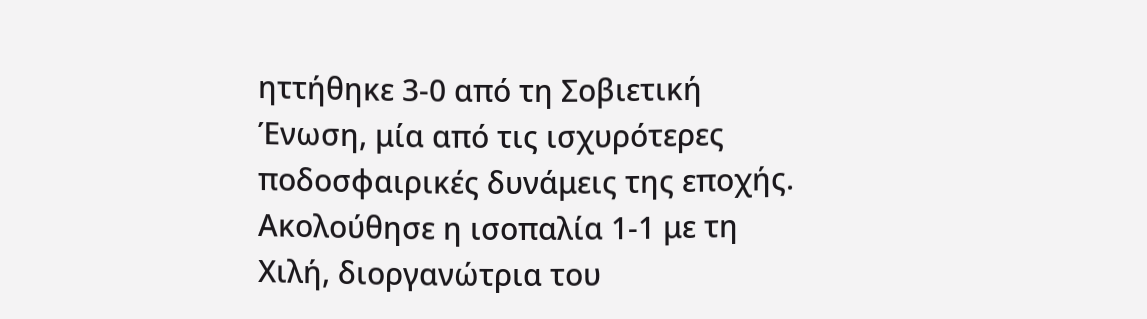ηττήθηκε 3-0 από τη Σοβιετική Ένωση, μία από τις ισχυρότερες ποδοσφαιρικές δυνάμεις της εποχής. Ακολούθησε η ισοπαλία 1-1 με τη Χιλή, διοργανώτρια του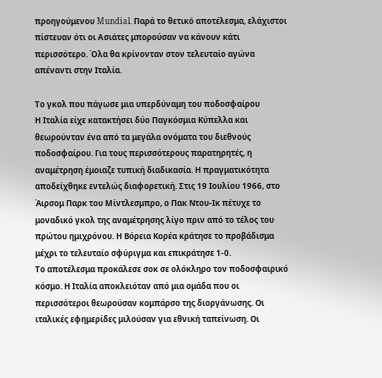προηγούμενου Mundial. Παρά το θετικό αποτέλεσμα, ελάχιστοι πίστευαν ότι οι Ασιάτες μπορούσαν να κάνουν κάτι περισσότερο. Όλα θα κρίνονταν στον τελευταίο αγώνα απέναντι στην Ιταλία.

Το γκολ που πάγωσε μια υπερδύναμη του ποδοσφαίρου
Η Ιταλία είχε κατακτήσει δύο Παγκόσμια Κύπελλα και θεωρούνταν ένα από τα μεγάλα ονόματα του διεθνούς ποδοσφαίρου. Για τους περισσότερους παρατηρητές, η αναμέτρηση έμοιαζε τυπική διαδικασία. Η πραγματικότητα αποδείχθηκε εντελώς διαφορετική. Στις 19 Ιουλίου 1966, στο Άιρσομ Παρκ του Μίντλεσμπρο, ο Πακ Ντου-Ικ πέτυχε το μοναδικό γκολ της αναμέτρησης λίγο πριν από το τέλος του πρώτου ημιχρόνου. Η Βόρεια Κορέα κράτησε το προβάδισμα μέχρι το τελευταίο σφύριγμα και επικράτησε 1-0.
Το αποτέλεσμα προκάλεσε σοκ σε ολόκληρο τον ποδοσφαιρικό κόσμο. Η Ιταλία αποκλειόταν από μια ομάδα που οι περισσότεροι θεωρούσαν κομπάρσο της διοργάνωσης. Οι ιταλικές εφημερίδες μιλούσαν για εθνική ταπείνωση. Οι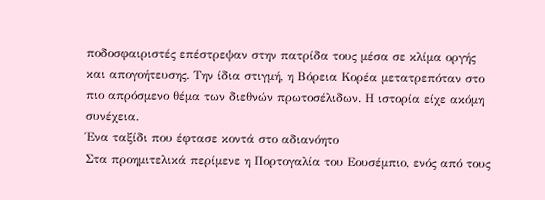ποδοσφαιριστές επέστρεψαν στην πατρίδα τους μέσα σε κλίμα οργής και απογοήτευσης. Την ίδια στιγμή, η Βόρεια Κορέα μετατρεπόταν στο πιο απρόσμενο θέμα των διεθνών πρωτοσέλιδων. Η ιστορία είχε ακόμη συνέχεια.
Ένα ταξίδι που έφτασε κοντά στο αδιανόητο
Στα προημιτελικά περίμενε η Πορτογαλία του Εουσέμπιο, ενός από τους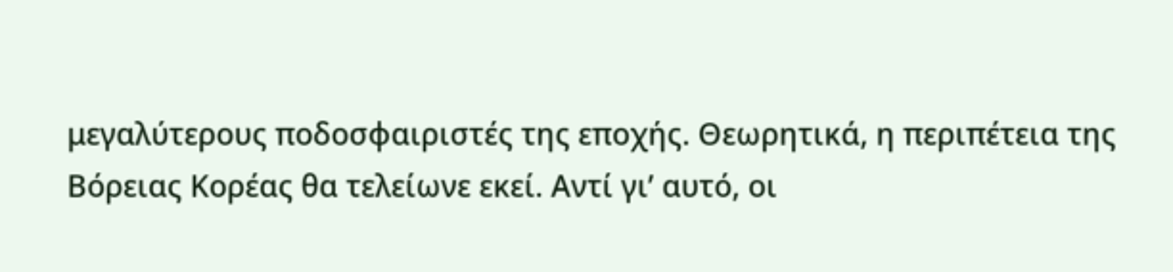μεγαλύτερους ποδοσφαιριστές της εποχής. Θεωρητικά, η περιπέτεια της Βόρειας Κορέας θα τελείωνε εκεί. Αντί γι’ αυτό, οι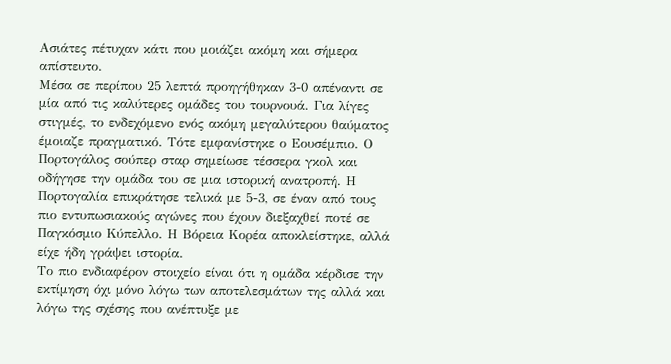Ασιάτες πέτυχαν κάτι που μοιάζει ακόμη και σήμερα απίστευτο.
Μέσα σε περίπου 25 λεπτά προηγήθηκαν 3-0 απέναντι σε μία από τις καλύτερες ομάδες του τουρνουά. Για λίγες στιγμές, το ενδεχόμενο ενός ακόμη μεγαλύτερου θαύματος έμοιαζε πραγματικό. Τότε εμφανίστηκε ο Εουσέμπιο. Ο Πορτογάλος σούπερ σταρ σημείωσε τέσσερα γκολ και οδήγησε την ομάδα του σε μια ιστορική ανατροπή. Η Πορτογαλία επικράτησε τελικά με 5-3, σε έναν από τους πιο εντυπωσιακούς αγώνες που έχουν διεξαχθεί ποτέ σε Παγκόσμιο Κύπελλο. Η Βόρεια Κορέα αποκλείστηκε, αλλά είχε ήδη γράψει ιστορία.
Το πιο ενδιαφέρον στοιχείο είναι ότι η ομάδα κέρδισε την εκτίμηση όχι μόνο λόγω των αποτελεσμάτων της αλλά και λόγω της σχέσης που ανέπτυξε με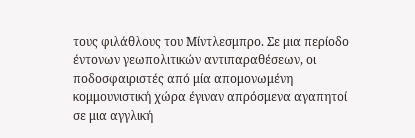τους φιλάθλους του Μίντλεσμπρο. Σε μια περίοδο έντονων γεωπολιτικών αντιπαραθέσεων, οι ποδοσφαιριστές από μία απομονωμένη κομμουνιστική χώρα έγιναν απρόσμενα αγαπητοί σε μια αγγλική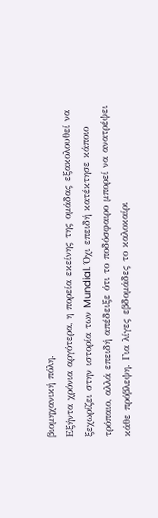βιομηχανική πόλη.
Εξήντα χρόνια αργότερα, η πορεία εκείνης της ομάδας εξακολουθεί να ξεχωρίζει στην ιστορία των Mundial. Όχι επειδή κατέκτησε κάποιο τρόπαιο, αλλά επειδή απέδειξε ότι το ποδόσφαιρο μπορεί να ανατρέψει κάθε πρόβλεψη. Για λίγες εβδομάδες το καλοκαίρι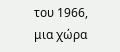του 1966, μια χώρα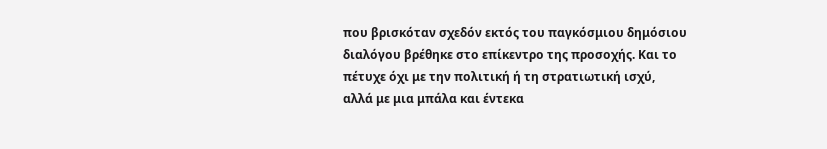που βρισκόταν σχεδόν εκτός του παγκόσμιου δημόσιου διαλόγου βρέθηκε στο επίκεντρο της προσοχής. Και το πέτυχε όχι με την πολιτική ή τη στρατιωτική ισχύ, αλλά με μια μπάλα και έντεκα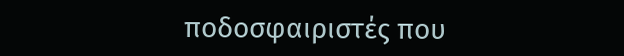ποδοσφαιριστές που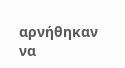αρνήθηκαν να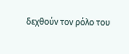δεχθούν τον ρόλο του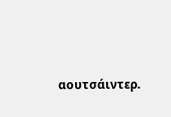αουτσάιντερ.